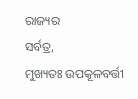ରାଜ୍ୟର
ସର୍ବତ୍ର,
ମୁଖ୍ୟତଃ ଉପକୂଳବର୍ତ୍ତୀ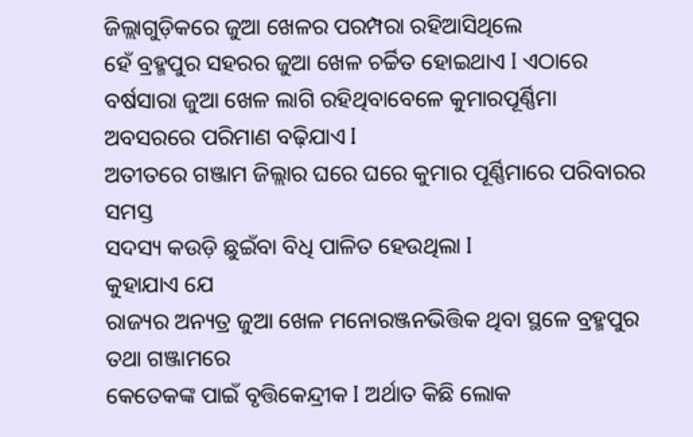ଜିଲ୍ଲାଗୁଡ଼ିକରେ ଜୁଆ ଖେଳର ପରମ୍ପରା ରହିଆସିଥିଲେ
ହେଁ ବ୍ରହ୍ମପୁର ସହରର ଜୁଆ ଖେଳ ଚର୍ଚ୍ଚିତ ହୋଇଥାଏ I ଏଠାରେ
ବର୍ଷସାରା ଜୁଆ ଖେଳ ଲାଗି ରହିଥିବାବେଳେ କୁମାରପୂର୍ଣ୍ଣିମା ଅବସରରେ ପରିମାଣ ବଢ଼ିଯାଏ I
ଅତୀତରେ ଗଞ୍ଜାମ ଜିଲ୍ଲାର ଘରେ ଘରେ କୁମାର ପୂର୍ଣ୍ଣିମାରେ ପରିବାରର ସମସ୍ତ
ସଦସ୍ୟ କଉଡ଼ି ଛୁଇଁବା ବିଧି ପାଳିତ ହେଉଥିଲା I
କୁହାଯାଏ ଯେ
ରାଜ୍ୟର ଅନ୍ୟତ୍ର ଜୁଆ ଖେଳ ମନୋରଞ୍ଜନଭିତ୍ତିକ ଥିବା ସ୍ଥଳେ ବ୍ରହ୍ମପୁର ତଥା ଗଞ୍ଜାମରେ
କେତେକଙ୍କ ପାଇଁ ବୃତ୍ତିକେନ୍ଦ୍ରୀକ I ଅର୍ଥାତ କିଛି ଲୋକ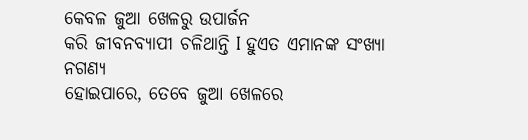କେବଳ ଜୁଆ ଖେଳରୁ ଉପାର୍ଜନ
କରି ଜୀବନବ୍ୟାପୀ ଚଳିଥାନ୍ତି I ହୁଏତ ଏମାନଙ୍କ ସଂଖ୍ୟା ନଗଣ୍ୟ
ହୋଇପାରେ, ତେବେ ଜୁଆ ଖେଳରେ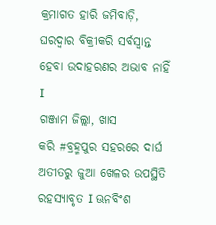କ୍ରମାଗତ ହାରି ଜମିବାଡ଼ି, ଘରଦ୍ୱାର ବିକ୍ରୀକରି ସର୍ବସ୍ୱାନ୍ତ ହେବା ଉଦାହରଣର ଅଭାବ ନାହିଁ I
ଗଞ୍ଜାମ ଜିଲ୍ଲା, ଖାସ
କରି #ବ୍ରହ୍ମପୁର ସହରରେ ଦାର୍ଘ ଅତୀତରୁ ଜୁଆ ଖେଳର ଉପସ୍ଥିତି ରହସ୍ୟାବୃତ I ଊନବିଂଶ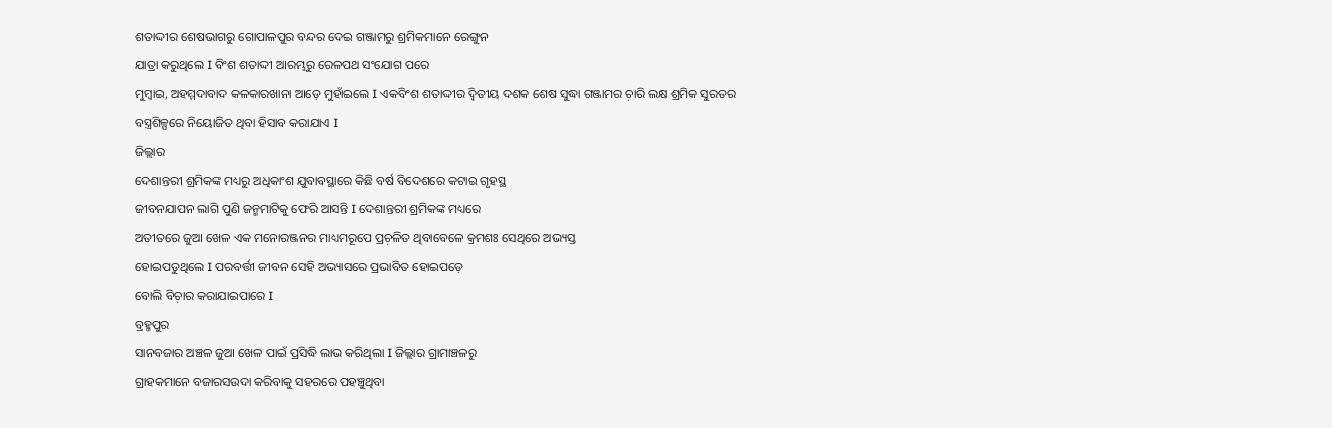ଶତାଦ୍ଦୀର ଶେଷଭାଗରୁ ଗୋପାଳପୁର ବନ୍ଦର ଦେଇ ଗଞ୍ଜାମରୁ ଶ୍ରମିକମାନେ ରେଙ୍ଗୁନ
ଯାତ୍ରା କରୁଥିଲେ I ବିଂଶ ଶତାଦ୍ଦୀ ଆରମ୍ଭରୁ ରେଳପଥ ସଂଯୋଗ ପରେ
ମୁମ୍ୱାଇ, ଅହମ୍ମଦାବାଦ କଳକାରଖାନା ଆଡ଼େ ମୁହାଁଇଲେ I ଏକବିଂଶ ଶତାଦ୍ଦୀର ଦ୍ୱିତୀୟ ଦଶକ ଶେଷ ସୁଦ୍ଧା ଗଞ୍ଜାମର ଚ଼ାରି ଲକ୍ଷ ଶ୍ରମିକ ସୁରତର
ବସ୍ତ୍ରଶିଳ୍ପରେ ନିୟୋଜିତ ଥିବା ହିସାବ କରାଯାଏ I
ଜିଲ୍ଲାର
ଦେଶାନ୍ତରୀ ଶ୍ରମିକଙ୍କ ମଧ୍ୟରୁ ଅଧିକାଂଶ ଯୁବାବସ୍ଥାରେ କିଛି ବର୍ଷ ବିଦେଶରେ କଟାଇ ଗୃହସ୍ଥ
ଜୀବନଯାପନ ଲାଗି ପୁଣି ଜନ୍ମମାଟିକୁ ଫେରି ଆସନ୍ତି I ଦେଶାନ୍ତରୀ ଶ୍ରମିକଙ୍କ ମଧ୍ୟରେ
ଅତୀତରେ ଜୁଆ ଖେଳ ଏକ ମନୋରଞ୍ଜନର ମାଧ୍ୟମରୂପେ ପ୍ରଚ଼ଳିତ ଥିବାବେଳେ କ୍ରମଶଃ ସେଥିରେ ଅଭ୍ୟସ୍ତ
ହୋଇପଡୁଥିଲେ I ପରବର୍ତ୍ତୀ ଜୀବନ ସେହି ଅଭ୍ୟାସରେ ପ୍ରଭାବିତ ହୋଇପଡ଼େ
ବୋଲି ବିଚ଼ାର କରାଯାଇପାରେ I
ବ୍ରହ୍ମପୁର
ସାନବଜାର ଅଞ୍ଚଳ ଜୁଆ ଖେଳ ପାଇଁ ପ୍ରସିଦ୍ଧି ଲାଭ କରିଥିଲା I ଜିଲ୍ଲାର ଗ୍ରାମାଞ୍ଚଳରୁ
ଗ୍ରାହକମାନେ ବଜାରସଉଦା କରିବାକୁ ସହରରେ ପହଞ୍ଚୁଥିବା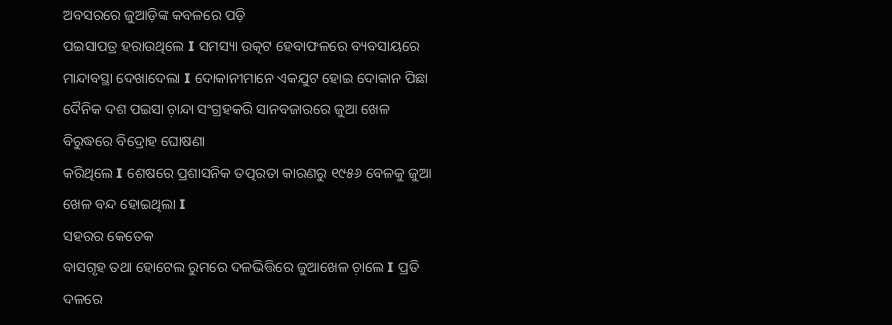ଅବସରରେ ଜୁଆଡ଼ିଙ୍କ କବଳରେ ପଡ଼ି
ପଇସାପତ୍ର ହରାଉଥିଲେ I ସମସ୍ୟା ଉତ୍କଟ ହେବାଫଳରେ ବ୍ୟବସାୟରେ
ମାନ୍ଦାବସ୍ଥା ଦେଖାଦେଲା I ଦୋକାନୀମାନେ ଏକଯୁଟ ହୋଇ ଦୋକାନ ପିଛା
ଦୈନିକ ଦଶ ପଇସା ଚ଼ାନ୍ଦା ସଂଗ୍ରହକରି ସାନବଜାରରେ ଜୁଆ ଖେଳ ବିରୁଦ୍ଧରେ ବିଦ୍ରୋହ ଘୋଷଣା
କରିଥିଲେ I ଶେଷରେ ପ୍ରଶାସନିକ ତତ୍ପରତା କାରଣରୁ ୧୯୫୬ ବେଳକୁ ଜୁଆ
ଖେଳ ବନ୍ଦ ହୋଇଥିଲା I
ସହରର କେତେକ
ବାସଗୃହ ତଥା ହୋଟେଲ ରୁମରେ ଦଳଭିତ୍ତିରେ ଜୁଆଖେଳ ଚ଼ାଲେ I ପ୍ରତି ଦଳରେ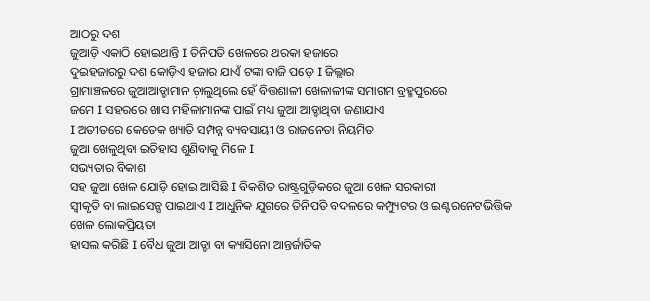ଆଠରୁ ଦଶ
ଜୁଆଡ଼ି ଏକାଠି ହୋଇଥାନ୍ତି I ତିନିପତି ଖେଳରେ ଥରକା ହଜାରେ
ଦୁଇହଜାରରୁ ଦଶ କୋଡ଼ିଏ ହଜାର ଯାଏଁ ଟଙ୍କା ବାଜି ପଡ଼େ I ଜିଲ୍ଲାର
ଗ୍ରାମାଞ୍ଚଳରେ ଜୁଆଆଡ୍ଡାମାନ ଚ଼ାଲୁଥିଲେ ହେଁ ବିତ୍ତଶାଳୀ ଖେଳାଳୀଙ୍କ ସମାଗମ ବ୍ରହ୍ମପୁରରେ
ଜମେ I ସହରରେ ଖାସ ମହିଳାମାନଙ୍କ ପାଇଁ ମଧ୍ୟ ଜୁଆ ଆଡ୍ଡାଥିବା ଜଣାଯାଏ
I ଅତୀତରେ କେତେକ ଖ୍ୟାତି ସମ୍ପନ୍ନ ବ୍ୟବସାୟୀ ଓ ରାଜନେତା ନିୟମିତ
ଜୁଆ ଖେଳୁଥିବା ଇତିହାସ ଶୁଣିବାକୁ ମିଳେ I
ସଭ୍ୟତାର ବିକାଶ
ସହ ଜୁଆ ଖେଳ ଯୋଡ଼ି ହୋଇ ଆସିଛି I ବିକଶିତ ରାଷ୍ଟ୍ରଗୁଡ଼ିକରେ ଜୁଆ ଖେଳ ସରକାରୀ
ସ୍ୱୀକୃତି ବା ଲାଇସେନ୍ସ ପାଇଥାଏ I ଆଧୁନିକ ଯୁଗରେ ତିନିପତି ବଦଳରେ କମ୍ପ୍ୟୁଟର ଓ ଇଣ୍ଟରନେଟଭିତ୍ତିକ ଖେଳ ଲୋକପ୍ରିୟତା
ହାସଲ କରିଛି I ବୈଧ ଜୁଆ ଆଡ୍ଡା ବା କ୍ୟାସିନୋ ଆନ୍ତର୍ଜାତିକ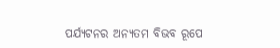ପର୍ଯ୍ୟଟନର ଅନ୍ୟତମ ବିଭବ ରୂପେ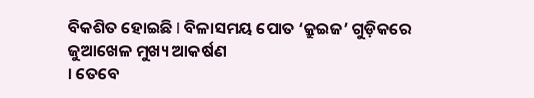ବିକଶିତ ହୋଇଛି I ବିଳାସମୟ ପୋତ ‘କ୍ରୁଇଜ’ ଗୁଡ଼ିକରେ ଜୁଆଖେଳ ମୁଖ୍ୟ ଆକର୍ଷଣ
। ତେବେ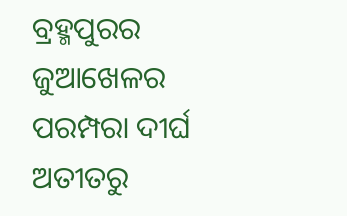ବ୍ରହ୍ମପୁରର ଜୁଆଖେଳର ପରମ୍ପରା ଦୀର୍ଘ ଅତୀତରୁ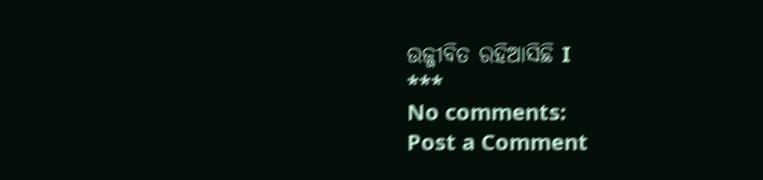ଉଜ୍ଜୀବିତ ରହିଆସିଛି I
***
No comments:
Post a Comment